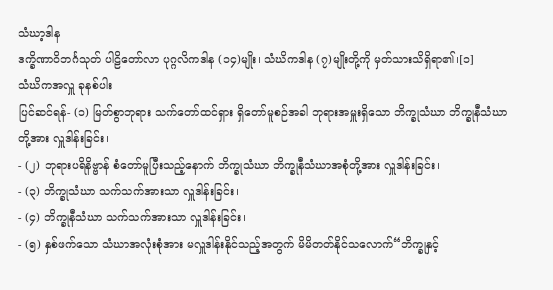သံဃာ့ဒါန
ဒက္ခိဏာဝိဘင်္ဂသုတ် ပါဠိတော်လာ ပုဂ္ဂလိကဒါန (၁၄)မျိုး၊ သံဃိကဒါန (၇)မျိုးတို့ကို မှတ်သားသိရှိရာ၏၊[၁]
သံဃိကအလှူ ခုနစ်ပါး
ပြင်ဆင်ရန်- (၁) မြတ်စွာဘုရား သက်တော်ထင်ရှား ရှိတော်မူစဉ်အခါ ဘုရားအမှူးရှိသော ဘိက္ခုသံဃာ ဘိက္ခုနီသံဃာတို့အား လှူဒါန်းခြင်း၊
- (၂) ဘုရားပရိနိဗ္ဗာန် စံတော်မူပြီးသည့်နောက် ဘိက္ခုသံဃာ ဘိက္ခုနီသံဃာအစုံတို့အား လှူဒါန်းခြင်း၊
- (၃) ဘိက္ခုသံဃာ သက်သက်အားသာ လှူဒါန်းခြင်း၊
- (၄) ဘိက္ခုနီသံဃာ သက်သက်အားသာ လှူဒါန်းခြင်း၊
- (၅) နှစ်ဖက်သော သံဃာအလုံးစုံအား မလှူဒါန်းနိုင်သည့်အတွက် မိမိတတ်နိုင်သလောက်“ဘိက္ခုနှင့်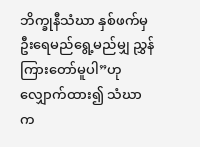ဘိက္ခုနီသံဃာ နှစ်ဖက်မှ ဦးရေမည်ရွေ့မည်မျှ ညွှန်ကြားတော်မူပါ”ဟု လျှောက်ထား၍ သံဃာက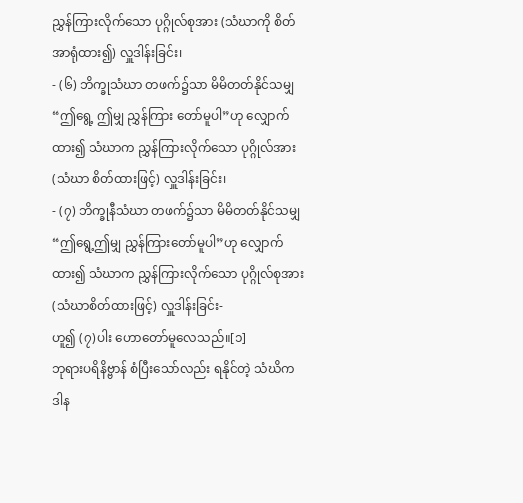ညွှန်ကြားလိုက်သော ပုဂ္ဂိုလ်စုအား (သံဃာကို စိတ်အာရုံထား၍) လှူဒါန်းခြင်း၊
- (၆) ဘိက္ခုသံဃာ တဖက်၌သာ မိမိတတ်နိုင်သမျှ “ဤရွေ့ ဤမျှ ညွှန်ကြား တော်မူပါ”ဟု လျှောက်ထား၍ သံဃာက ညွှန်ကြားလိုက်သော ပုဂ္ဂိုလ်အား (သံဃာ စိတ်ထားဖြင့်) လှူဒါန်းခြင်း၊
- (၇) ဘိက္ခုနီသံဃာ တဖက်၌သာ မိမိတတ်နိုင်သမျှ “ဤရွေ့ဤမျှ ညွှန်ကြားတော်မူပါ”ဟု လျှောက်ထား၍ သံဃာက ညွှန်ကြားလိုက်သော ပုဂ္ဂိုလ်စုအား (သံဃာစိတ်ထားဖြင့်) လှူဒါန်းခြင်း-
ဟူ၍ (၇)ပါး ဟောတော်မူလေသည်။[၁]
ဘုရားပရိနိဗ္ဗာန် စံပြီးသော်လည်း ရနိုင်တဲ့ သံဃိကဒါန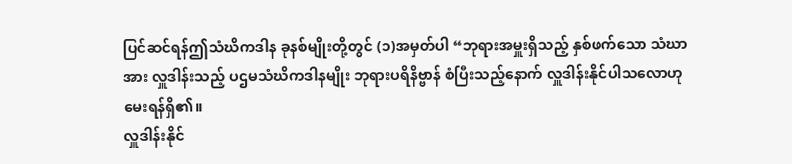ပြင်ဆင်ရန်ဤသံဃိကဒါန ခုနစ်မျိုးတို့တွင် (၁)အမှတ်ပါ “ဘုရားအမှူးရှိသည့် နှစ်ဖက်သော သံဃာအား လှူဒါန်းသည့် ပဌမသံဃိကဒါနမျိုး ဘုရားပရိနိဗ္ဗာန် စံပြီးသည့်နောက် လှူဒါန်းနိုင်ပါသလောဟု မေးရန်ရှိ၏။
လှူဒါန်းနိုင်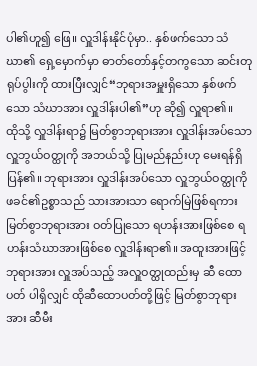ပါ၏ဟူ၍ ဖြေ။ လှူဒါန်းနိုင်ပုံမှာ.. နှစ်ဖက်သော သံဃာ၏ ရှေ့မှောက်မှာ ဓာတ်တော်နှင့်တကွသော ဆင်းတုရုပ်ပွါးကို ထားပြီးလျှင်“ဘုရားအမှူးရှိသော နှစ်ဖက်သော သံဃာအား လှူဒါန်းပါ၏”ဟု ဆို၍ လှူရာ၏။
ထိုသို့ လှူဒါန်းရာ၌ မြတ်စွာဘုရားအား လှူဒါန်းအပ်သော လှူဘွယ်ဝတ္ထုကို အဘယ်သို့ ပြုမည်နည်းဟု မေးရန်ရှိပြန်၏။ ဘုရားအား လှူဒါန်းအပ်သော လှူဘွယ်ဝတ္ထုကို ဖခင်၏ဥစ္စာသည် သားအားသာ ရောက်မြဲဖြစ်ရကား မြတ်စွာဘုရားအား ဝတ်ပြုသော ရဟန်းအားဖြစ်စေ ရဟန်းသံဃာအားဖြစ်စေ လှူဒါန်းရာ၏။ အထူးအားဖြင့် ဘုရားအား လှူအပ်သည့် အလှူဝတ္ထုထည်းမှ ဆီ ထောပတ် ပါရှိလျှင် ထိုဆီထောပတ်တို့ဖြင့် မြတ်စွာဘုရားအား ဆီမီး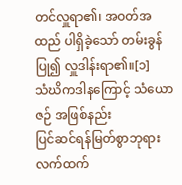တင်လှူရာ၏၊ အဝတ်အထည် ပါရှိခဲ့သော် တမ်းခွန်ပြု၍ လှူဒါန်းရာ၏။[၁]
သံဃိကဒါနကြောင့် သံယောဇဉ် အဖြစ်နည်း
ပြင်ဆင်ရန်မြတ်စွာဘုရား လက်ထက်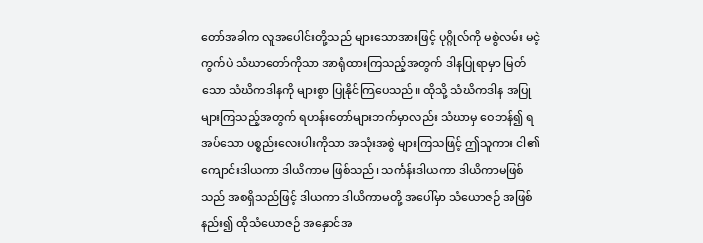တော်အခါက လူအပေါင်းတို့သည် များသောအားဖြင့် ပုဂ္ဂိုလ်ကို မစွဲလမ်း မငဲ့ကွက်ပဲ သံဃာတော်ကိုသာ အာရုံထားကြသည့်အတွက် ဒါနပြုရာမှာ မြတ်သော သံဃိကဒါနကို များစွာ ပြုနိုင်ကြပေသည်။ ထိုသို့ သံဃိကဒါန အပြုများကြသည့်အတွက် ရဟန်းတော်များဘက်မှာလည်း သံဃာမှ ဝေဘန်၍ ရအပ်သော ပစ္စည်းလေးပါးကိုသာ အသုံးအစွဲ များကြသဖြင့် ဤသူကား ငါ၏ ကျောင်းဒါယကာ ဒါယိကာမ ဖြစ်သည်၊ သင်္ကန်းဒါယကာ ဒါယိကာမဖြစ်သည် အစရှိသည်ဖြင့် ဒါယကာ ဒါယိကာမတို့ အပေါ်မှာ သံယောဇဉ် အဖြစ်နည်း၍ ထိုသံယောဇဉ် အနှောင်အ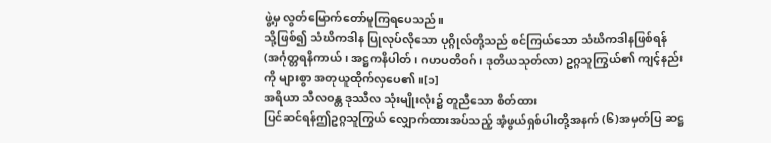ဖွဲ့မှ လွတ်မြောက်တော်မူကြရပေသည်။
သို့ဖြစ်၍ သံဃိကဒါန ပြုလုပ်လိုသော ပုဂ္ဂိုလ်တို့သည် စင်ကြယ်သော သံဃိကဒါနဖြစ်ရန် (အင်္ဂုတ္တရနိကာယ်၊ အဋ္ဌကနိပါတ်၊ ဂဟပတိဝဂ်၊ ဒုတိယသုတ်လာ) ဥဂ္ဂသူကြွယ်၏ ကျင့်နည်းကို များစွာ အတုယူထိုက်လှပေ၏။[၁]
အရိယာ သီလဝန္တ ဒုဿီလ သုံးမျိုးလုံး၌ တူညီသော စိတ်ထား
ပြင်ဆင်ရန်ဤဥဂ္ဂသူကြွယ် လျှောက်ထားအပ်သည့် အံ့ဖွယ်ရှစ်ပါးတို့အနက် (၆)အမှတ်ပြ ဆဋ္ဌ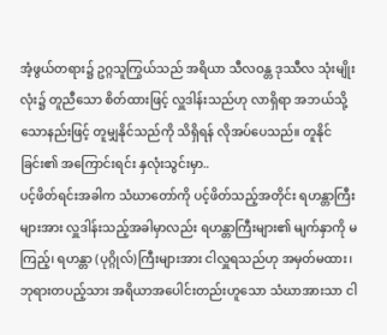အံ့ဖွယ်တရား၌ ဥဂ္ဂသူကြွယ်သည် အရိယာ သီလဝန္တ ဒုဿီလ သုံးမျိုးလုံး၌ တူညီသော စိတ်ထားဖြင့် လှူဒါန်းသည်ဟု လာရှိရာ အဘယ်သို့သောနည်းဖြင့် တူမျှနိုင်သည်ကို သိရှိရန် လိုအပ်ပေသည်။ တူနိုင်ခြင်း၏ အကြောင်းရင်း နှလုံးသွင်းမှာ..
ပင့်ဖိတ်ရင်းအခါက သံဃာတော်ကို ပင့်ဖိတ်သည့်အတိုင်း ရဟန္တာကြီးများအား လှူဒါန်းသည့်အခါမှာလည်း ရဟန္တာကြီးများ၏ မျက်နှာကို မကြည့်၊ ရဟန္တာ (ပုဂ္ဂိုလ်)ကြီးများအား ငါလှူရသည်ဟု အမှတ်မထား၊ ဘုရားတပည့်သား အရိယာအပေါင်းတည်းဟူသော သံဃာအားသာ ငါ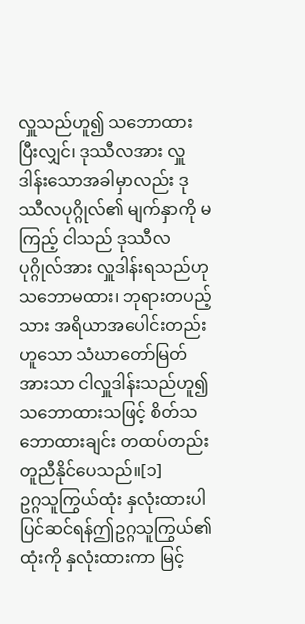လှူသည်ဟူ၍ သဘောထားပြီးလျှင်၊ ဒုဿီလအား လှူဒါန်းသောအခါမှာလည်း ဒုဿီလပုဂ္ဂိုလ်၏ မျက်နှာကို မကြည့် ငါသည် ဒုဿီလပုဂ္ဂိုလ်အား လှူဒါန်းရသည်ဟု သဘောမထား၊ ဘုရားတပည့်သား အရိယာအပေါင်းတည်းဟူသော သံဃာတော်မြတ်အားသာ ငါလှူဒါန်းသည်ဟူ၍ သဘောထားသဖြင့် စိတ်သဘောထားချင်း တထပ်တည်း တူညီနိုင်ပေသည်။[၁]
ဥဂ္ဂသူကြွယ်ထုံး နှလုံးထားပါ
ပြင်ဆင်ရန်ဤဥဂ္ဂသူကြွယ်၏ထုံးကို နှလုံးထားကာ မြင့်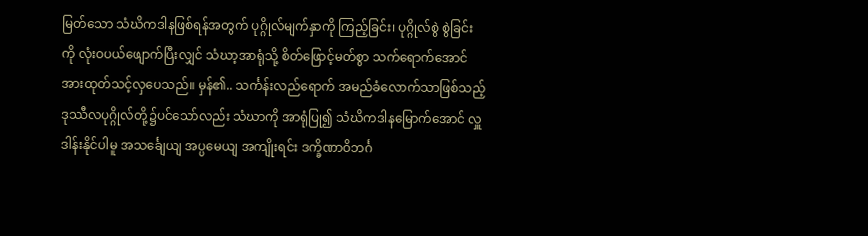မြတ်သော သံဃိကဒါနဖြစ်ရန်အတွက် ပုဂ္ဂိုလ်မျက်နှာကို ကြည့်ခြင်း၊ ပုဂ္ဂိုလ်စွဲ စွဲခြင်းကို လုံးဝပယ်ဖျောက်ပြီးလျှင် သံဃာ့အာရုံသို့ စိတ်ဖြောင့်မတ်စွာ သက်ရောက်အောင် အားထုတ်သင့်လှပေသည်။ မှန်၏.. သင်္ကန်းလည်ရောက် အမည်ခံလောက်သာဖြစ်သည့် ဒုဿီလပုဂ္ဂိုလ်တို့၌ပင်သော်လည်း သံဃာကို အာရုံပြု၍ သံဃိကဒါနမြောက်အောင် လှူဒါန်းနိုင်ပါမူ အသင်္ချေယျ အပ္ပမေယျ အကျိုးရင်း ဒက္ခိဏာဝိဘင်္ဂ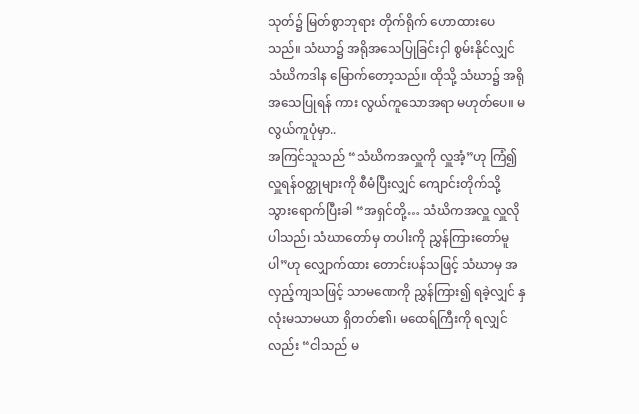သုတ်၌ မြတ်စွာဘုရား တိုက်ရိုက် ဟောထားပေသည်။ သံဃာ၌ အရိုအသေပြုခြင်းငှါ စွမ်းနိုင်လျှင် သံဃိကဒါန မြောက်တော့သည်။ ထိုသို့ သံဃာ၌ အရိုအသေပြုရန် ကား လွယ်ကူသောအရာ မဟုတ်ပေ။ မလွယ်ကူပုံမှာ..
အကြင်သူသည် “သံဃိကအလှူကို လှူအံ့”ဟု ကြံ၍ လှူရန်ဝတ္ထုများကို စီမံပြီးလျှင် ကျောင်းတိုက်သို့ သွားရောက်ပြီးခါ “အရှင်တို့… သံဃိကအလှူ လှူလိုပါသည်၊ သံဃာတော်မှ တပါးကို ညွှန်ကြားတော်မူပါ”ဟု လျှောက်ထား တောင်းပန်သဖြင့် သံဃာမှ အလှည့်ကျသဖြင့် သာမဏေကို ညွှန်ကြား၍ ရခဲ့လျှင် နှလုံးမသာမယာ ရှိတတ်၏၊ မထေရ်ကြီးကို ရလျှင်လည်း “ငါသည် မ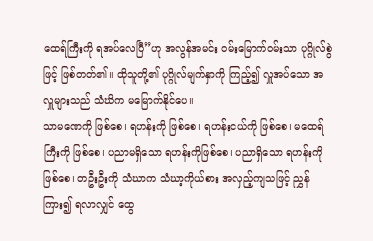ထေရ်ကြီးကို ရအပ်လေပြီ”ဟု အလွန်အမင်း ဝမ်းမြောက်ဝမ်းသာ ပုဂ္ဂိုလ်စွဲဖြင့် ဖြစ်တတ်၏။ ထိုသူတို့၏ ပုဂ္ဂိုလ်မျက်နှာကို ကြည့်၍ လှူအပ်သော အလှူများသည် သံဃိက မမြောက်နိုင်ပေ။
သာမဏေကို ဖြစ်စေ၊ ရဟန်းကို ဖြစ်စေ၊ ရဟန်းငယ်ကို ဖြစ်စေ၊ မထေရ်ကြီးကို ဖြစ်စေ၊ ပညာမရှိသော ရဟန်းကိုဖြစ်စေ၊ ပညာရှိသော ရဟန်းကိုဖြစ်စေ၊ တဦးဦးကို သံဃာက သံဃာ့ကိုယ်စား အလှည့်ကျသဖြင့် ညွှန်ကြား၍ ရလာလျှင် ထွေ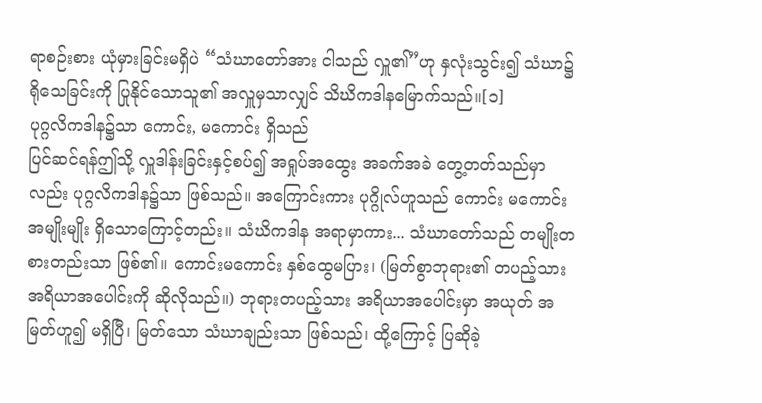ရာစဉ်းစား ယုံမှားခြင်းမရှိပဲ “သံဃာတော်အား ငါသည် လှူ၏”ဟု နှလုံးသွင်း၍ သံဃာ၌ ရိုသေခြင်းကို ပြုနိုင်သောသူ၏ အလှူမှသာလျှင် သိဃိကဒါနမြောက်သည်။[၁]
ပုဂ္ဂလိကဒါန၌သာ ကောင်း, မကောင်း ရှိသည်
ပြင်ဆင်ရန်ဤသို့ လှူဒါန်းခြင်းနှင့်စပ်၍ အရှုပ်အထွေး အခက်အခဲ တွေ့တတ်သည်မှာလည်း ပုဂ္ဂလိကဒါန၌သာ ဖြစ်သည်။ အကြောင်းကား ပုဂ္ဂိုလ်ဟူသည် ကောင်း မကောင်း အမျိုးမျိုး ရှိသောကြောင့်တည်း။ သံဃိကဒါန အရာမှာကား... သံဃာတော်သည် တမျိုးတစားတည်းသာ ဖြစ်၏။ ကောင်းမကောင်း နှစ်ထွေမပြား၊ (မြတ်စွာဘုရား၏ တပည့်သား အရိယာအပေါင်းကို ဆိုလိုသည်။) ဘုရားတပည့်သား အရိယာအပေါင်းမှာ အယုတ် အမြတ်ဟူ၍ မရှိပြီ၊ မြတ်သော သံဃာချည်းသာ ဖြစ်သည်၊ ထို့ကြောင့် ပြဆိုခဲ့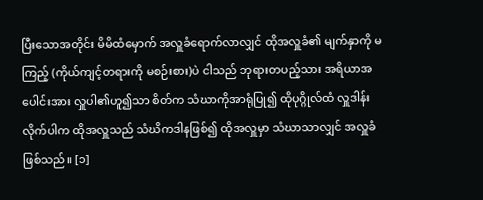ပြီးသောအတိုင်း မိမိထံမှောက် အလှူခံရောက်လာလျှင် ထိုအလှူခံ၏ မျက်နှာကို မကြည့် (ကိုယ်ကျင့်တရားကို မစဉ်းစား)ပဲ ငါသည် ဘုရားတပည့်သား အရိယာအပေါင်းအား လှူပါ၏ဟူ၍သာ စိတ်က သံဃာကိုအာရုံပြု၍ ထိုပုဂ္ဂိုလ်ထံ လှူဒါန်းလိုက်ပါက ထိုအလှူသည် သံဃိကဒါနဖြစ်၍ ထိုအလှူမှာ သံဃာသာလျှင် အလှူခံဖြစ်သည်။ [၁]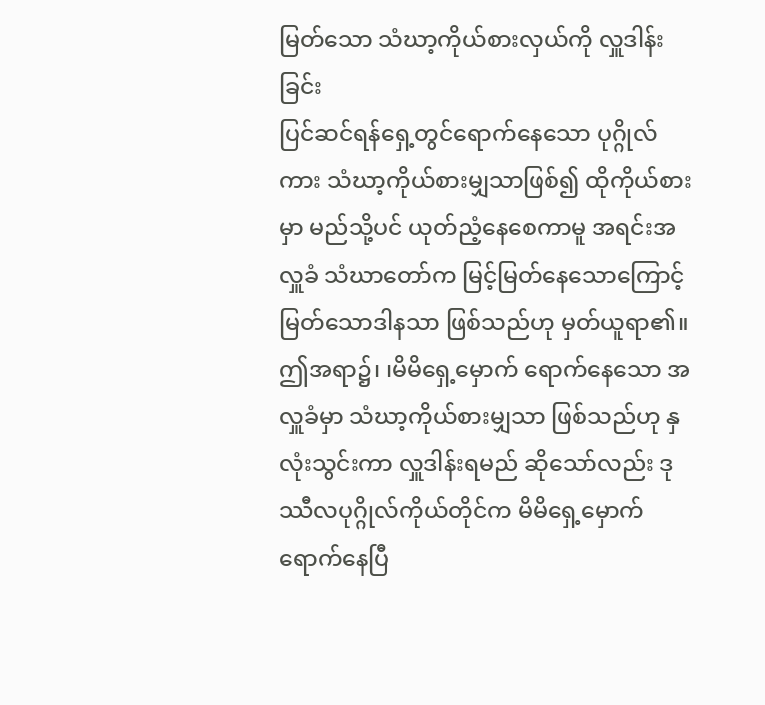မြတ်သော သံဃာ့ကိုယ်စားလှယ်ကို လှူဒါန်းခြင်း
ပြင်ဆင်ရန်ရှေ့တွင်ရောက်နေသော ပုဂ္ဂိုလ်ကား သံဃာ့ကိုယ်စားမျှသာဖြစ်၍ ထိုကိုယ်စားမှာ မည်သို့ပင် ယုတ်ညံ့နေစေကာမူ အရင်းအလှူခံ သံဃာတော်က မြင့်မြတ်နေသောကြောင့် မြတ်သောဒါနသာ ဖြစ်သည်ဟု မှတ်ယူရာ၏။
ဤအရာ၌၊ ၊မိမိရှေ့မှောက် ရောက်နေသော အလှူခံမှာ သံဃာ့ကိုယ်စားမျှသာ ဖြစ်သည်ဟု နှလုံးသွင်းကာ လှူဒါန်းရမည် ဆိုသော်လည်း ဒုဿီလပုဂ္ဂိုလ်ကိုယ်တိုင်က မိမိရှေ့မှောက် ရောက်နေပြီ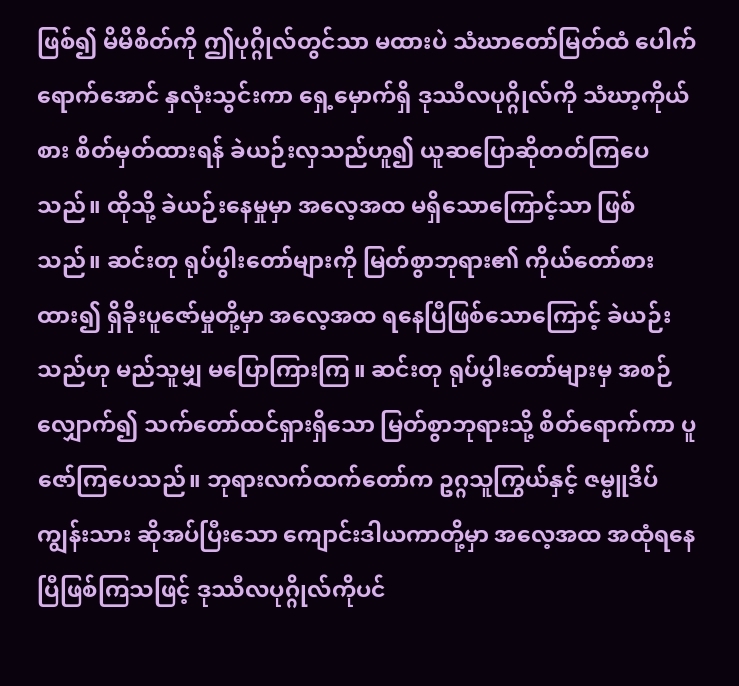ဖြစ်၍ မိမိစိတ်ကို ဤပုဂ္ဂိုလ်တွင်သာ မထားပဲ သံဃာတော်မြတ်ထံ ပေါက်ရောက်အောင် နှလုံးသွင်းကာ ရှေ့မှောက်ရှိ ဒုဿီလပုဂ္ဂိုလ်ကို သံဃာ့ကိုယ်စား စိတ်မှတ်ထားရန် ခဲယဉ်းလှသည်ဟူ၍ ယူဆပြောဆိုတတ်ကြပေသည်။ ထိုသို့ ခဲယဉ်းနေမှုမှာ အလေ့အထ မရှိသောကြောင့်သာ ဖြစ်သည်။ ဆင်းတု ရုပ်ပွါးတော်များကို မြတ်စွာဘုရား၏ ကိုယ်တော်စားထား၍ ရှိခိုးပူဇော်မှုတို့မှာ အလေ့အထ ရနေပြီဖြစ်သောကြောင့် ခဲယဉ်းသည်ဟု မည်သူမျှ မပြောကြားကြ။ ဆင်းတု ရုပ်ပွါးတော်များမှ အစဉ်လျှောက်၍ သက်တော်ထင်ရှားရှိသော မြတ်စွာဘုရားသို့ စိတ်ရောက်ကာ ပူဇော်ကြပေသည်။ ဘုရားလက်ထက်တော်က ဥဂ္ဂသူကြွယ်နှင့် ဇမ္ဗူဒိပ်ကျွန်းသား ဆိုအပ်ပြီးသော ကျောင်းဒါယကာတို့မှာ အလေ့အထ အထုံရနေပြီဖြစ်ကြသဖြင့် ဒုဿီလပုဂ္ဂိုလ်ကိုပင်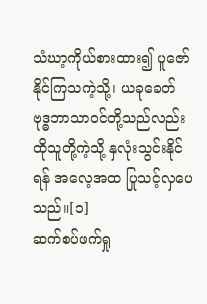သံဃာ့ကိုယ်စားထား၍ ပူဇော်နိုင်ကြသကဲ့သို့၊ ယခုခေတ် ဗုဒ္ဓဘာသာဝင်တို့သည်လည်း ထိုသူတို့ကဲ့သို့ နှလုံးသွင်းနိုင်ရန် အလေ့အထ ပြုသင့်လှပေသည်။[၁]
ဆက်စပ်ဖက်ရှု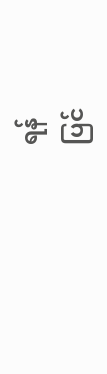ရန်
ပြင်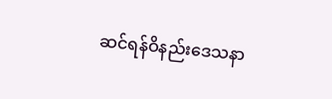ဆင်ရန်ဝိနည်းဒေသနာ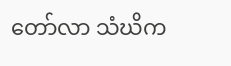တော်လာ သံဃိက